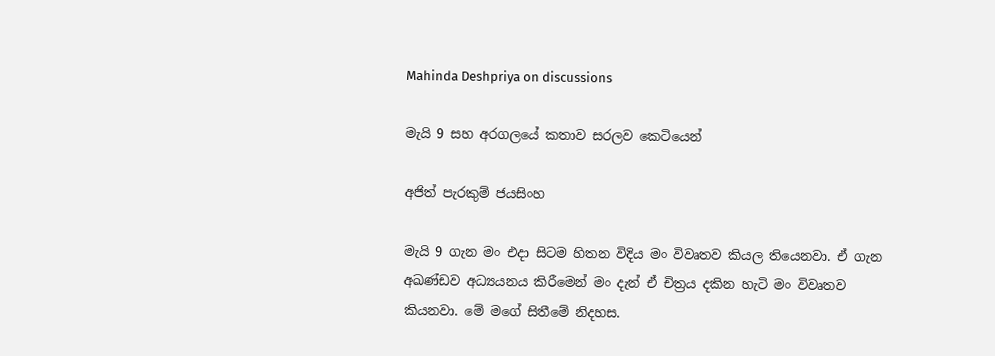Mahinda Deshpriya on discussions

මැයි 9 සහ අරගලයේ කතාව සරලව කෙටියෙන්

අජිත් පැරකුම් ජයසිංහ

මැයි 9 ගැන මං එදා සිටම හිතන විදිය මං විවෘතව කියල තියෙනවා. ඒ ගැන අඛණ්ඩව අධ්‍යයනය කිරීමෙන් මං දැන් ඒ චිත්‍රය දකින හැටි මං විවෘතව කියනවා. මේ මගේ සිතීමේ නිදහස.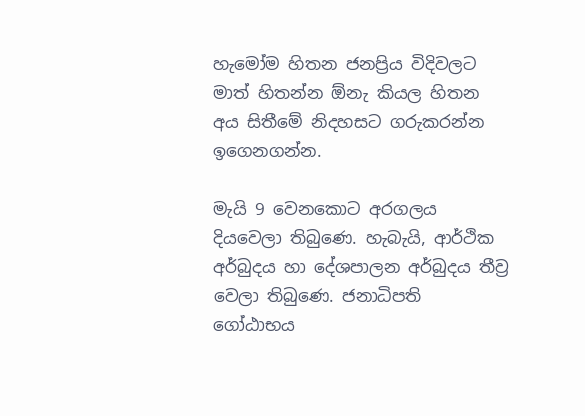හැමෝම හිතන ජනප්‍රිය විදිවලට මාත් හිතන්න ඕනැ කියල හිතන අය සිතීමේ නිදහසට ගරුකරන්න ඉගෙනගන්න.

මැයි 9 වෙනකොට අරගලය දියවෙලා තිබුණෙ. හැබැයි, ආර්ථික අර්බුදය හා දේශපාලන අර්බුදය තීව්‍ර වෙලා තිබුණෙ. ජනාධිපති ගෝඨාභය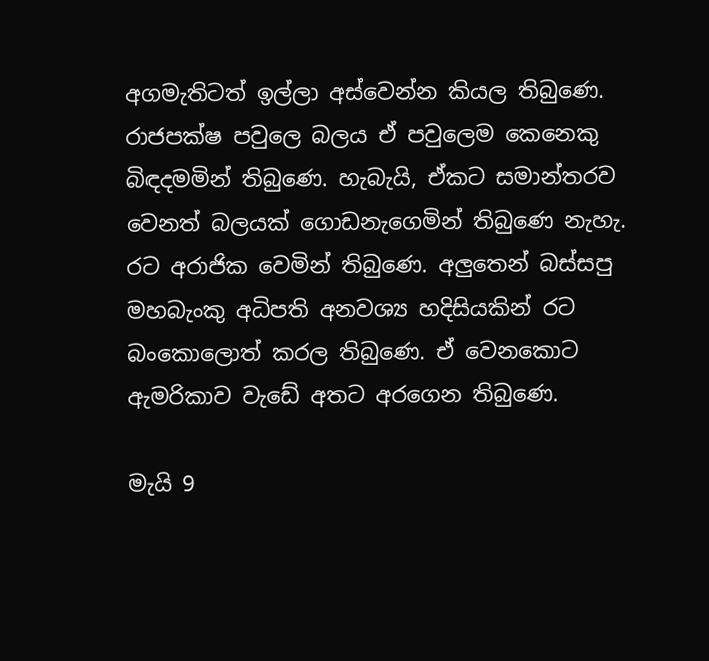අගමැතිටත් ඉල්ලා අස්වෙන්න කියල තිබුණෙ. රාජපක්ෂ පවුලෙ බලය ඒ පවුලෙම කෙනෙකු බිඳදමමින් තිබුණෙ. හැබැයි, ඒකට සමාන්තරව වෙනත් බලයක් ගොඩනැගෙමින් තිබුණෙ නැහැ. රට අරාජික වෙමින් තිබුණෙ. අලුතෙන් බස්සපු මහබැංකු අධිපති අනවශ්‍ය හදිසියකින් රට බංකොලොත් කරල තිබුණෙ. ඒ වෙනකොට ඇමරිකාව වැඩේ අතට අරගෙන තිබුණෙ.

මැයි 9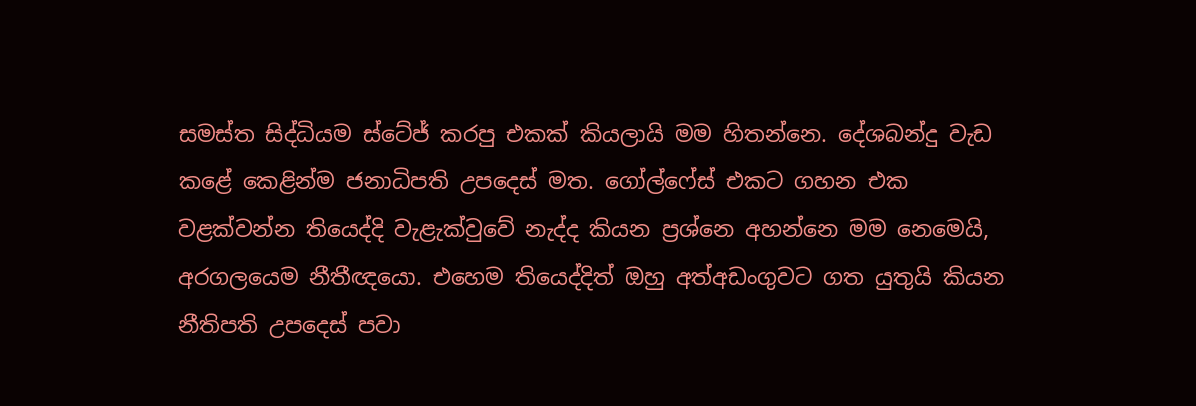සමස්ත සිද්ධියම ස්ටේජ් කරපු එකක් කියලායි මම හිතන්නෙ. දේශබන්දු වැඩ කළේ කෙළින්ම ජනාධිපති උපදෙස් මත. ගෝල්ෆේස් එකට ගහන එක වළක්වන්න තියෙද්දි වැළැක්වුවේ නැද්ද කියන ප්‍රශ්නෙ අහන්නෙ මම නෙමෙයි, අරගලයෙම නීතීඥයො. එහෙම තියෙද්දිත් ඔහු අත්අඩංගුවට ගත යුතුයි කියන නීතිපති උපදෙස් පවා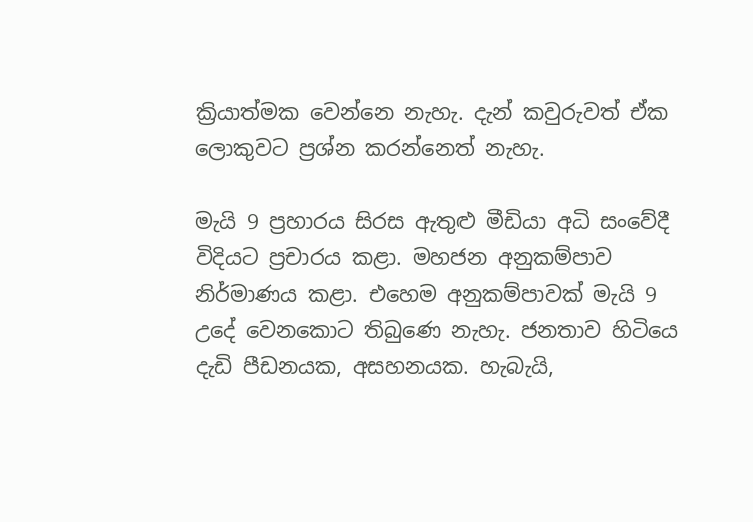ක්‍රියාත්මක වෙන්නෙ නැහැ. දැන් කවුරුවත් ඒක ලොකුවට ප්‍රශ්න කරන්නෙත් නැහැ.

මැයි 9 ප්‍රහාරය සිරස ඇතුළු මීඩියා අධි සංවේදී විදියට ප්‍රචාරය කළා. මහජන අනුකම්පාව නිර්මාණය කළා. එහෙම අනුකම්පාවක් මැයි 9 උදේ වෙනකොට තිබුණෙ නැහැ. ජනතාව හිටියෙ දැඩි පීඩනයක, අසහනයක. හැබැයි,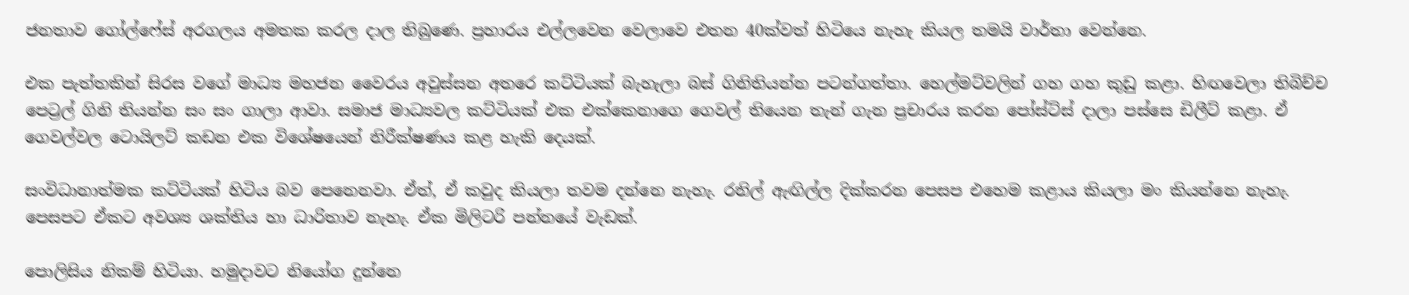ජනතාව ගෝල්ෆේස් අරගලය අමතක කරල දාල තිබුණෙ. ප්‍රහාරය එල්ලවෙන වෙලාවෙ එතන 40ක්වත් හිටියෙ නැහැ කියල තමයි වාර්තා වෙන්නෙ.

එක පැත්තකින් සිරස වගේ මාධ්‍ය මහජන වෛරය අවුස්සන අතරෙ කට්ටියක් බැහැලා බස් ගිනිතියන්න පටන්ගත්තා. හෙල්මට්වලින් ගහ ගහ කුඩු කළා. හිඟවෙලා තිබිච්ච පෙට්‍රල් ගිනි තියන්න සං සං ගාලා ආවා. සමාජ මාධ්‍යවල කට්ටියක් එක එක්කෙනාගෙ ගෙවල් තියෙන තැන් ගැන ප්‍රචාරය කරන පෝස්ට්ස් දාලා පස්සෙ ඩිලීට් කළා. ඒ ගෙවල්වල ටොයිලට් කඩන එක විශේෂයෙන් නිරීක්ෂණය කළ හැකි දෙයක්.

සංවිධානාත්මක කට්ටියක් හිටිය බව පෙනෙනවා. ඒත්, ඒ කවුද කියලා තවම දන්නෙ නැහැ. රනිල් ඇඟිල්ල දික්කරන පෙසප එහෙම කළාය කියලා මං කියන්නෙ නැහැ. පෙසපට ඒකට අවශ්‍ය ශක්තිය හා ධාරිතාව නැහැ. ඒක මිලිටරි පන්නයේ වැඩක්.

පොලිසිය නිකම් හිටියා. හමුදාවට නියෝග දුන්නෙ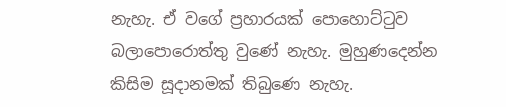නැහැ. ඒ වගේ ප්‍රහාරයක් පොහොට්ටුව බලාපොරොත්තු වුණේ නැහැ. මුහුණදෙන්න කිසිම සූදානමක් තිබුණෙ නැහැ.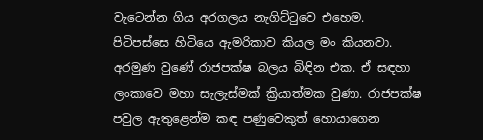වැටෙන්න ගිය අරගලය නැගිට්ටුවෙ එහෙම. පිටිපස්සෙ හිටියෙ ඇමරිකාව කියල මං කියනවා. අරමුණ වුණේ රාජපක්ෂ බලය බිඳින එක. ඒ සඳහා ලංකාවෙ මහා සැලැස්මක් ක්‍රියාත්මක වුණා. රාජපක්ෂ පවුල ඇතුළෙන්ම කඳ පණුවෙකුත් හොයාගෙන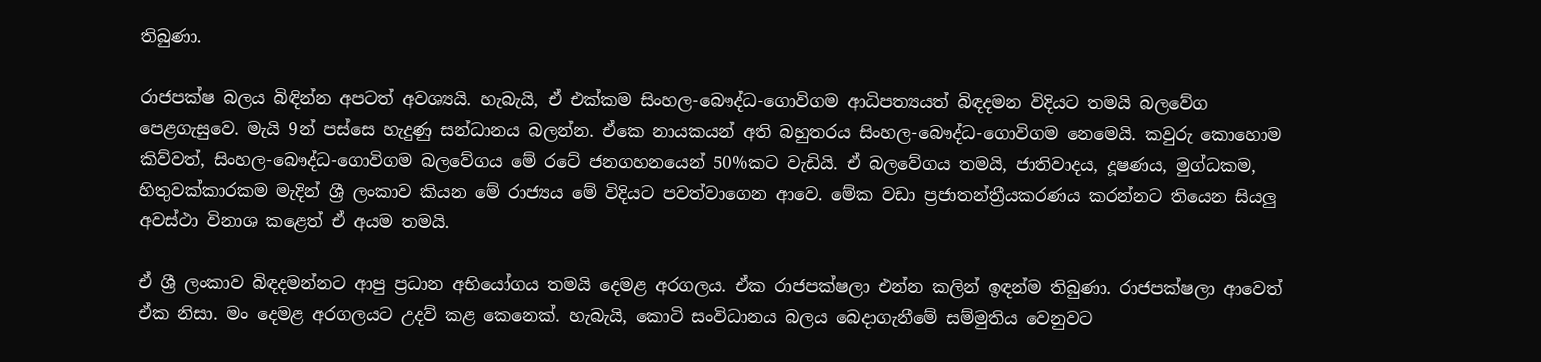තිබුණා.

රාජපක්ෂ බලය බිඳින්න අපටත් අවශ්‍යයි. හැබැයි, ඒ එක්කම සිංහල-බෞද්ධ-ගොවිගම ආධිපත්‍යයත් බිඳදමන විදියට තමයි බලවේග පෙළගැසුවෙ. මැයි 9න් පස්සෙ හැදුණු සන්ධානය බලන්න. ඒකෙ නායකයන් අති බහුතරය සිංහල-බෞද්ධ-ගොවිගම නෙමෙයි. කවුරු කොහොම කිව්වත්, සිංහල-බෞද්ධ-ගොවිගම බලවේගය මේ රටේ ජනගහනයෙන් 50%කට වැඩියි. ඒ බලවේගය තමයි, ජාතිවාදය, දූෂණය, මුග්ධකම, හිතුවක්කාරකම මැදින් ශ්‍රී ලංකාව කියන මේ රාජ්‍යය මේ විදියට පවත්වාගෙන ආවෙ. මේක වඩා ප්‍රජාතන්ත්‍රීයකරණය කරන්නට තියෙන සියලු අවස්ථා විනාශ කළෙත් ඒ අයම තමයි.

ඒ ශ්‍රී ලංකාව බිඳදමන්නට ආපු ප්‍රධාන අභියෝගය තමයි දෙමළ අරගලය. ඒක රාජපක්ෂලා එන්න කලින් ඉඳන්ම තිබුණා. රාජපක්ෂලා ආවෙත් ඒක නිසා. මං දෙමළ අරගලයට උදව් කළ කෙනෙක්. හැබැයි, කොටි සංවිධානය බලය බෙදාගැනීමේ සම්මුතිය වෙනුවට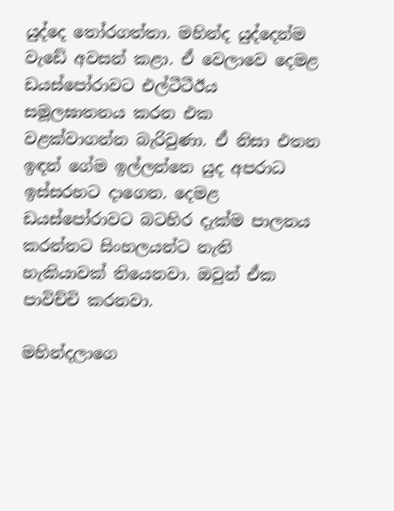යුද්දෙ තෝරගත්තා. මහින්ද යුද්දෙන්ම වැඩේ අවසන් කළා. ඒ වෙලාවෙ දෙමළ ඩයස්පෝරාවට එල්ටීටීඊය සමූලඝාතනය කරන එක වළක්වාගන්න බැරිවුණා. ඒ නිසා එතන ඉඳන් ගේම ඉල්ලන්නෙ යුද අපරාධ ඉස්සරහට දාගෙන. දෙමළ ඩයස්පෝරාවට බටහිර දැක්ම පාලනය කරන්නට සිංහලයන්ට නැති හැකියාවක් තියෙනවා. ඔවුන් ඒක පාවිච්චි කරනවා.

මහින්දලාගෙ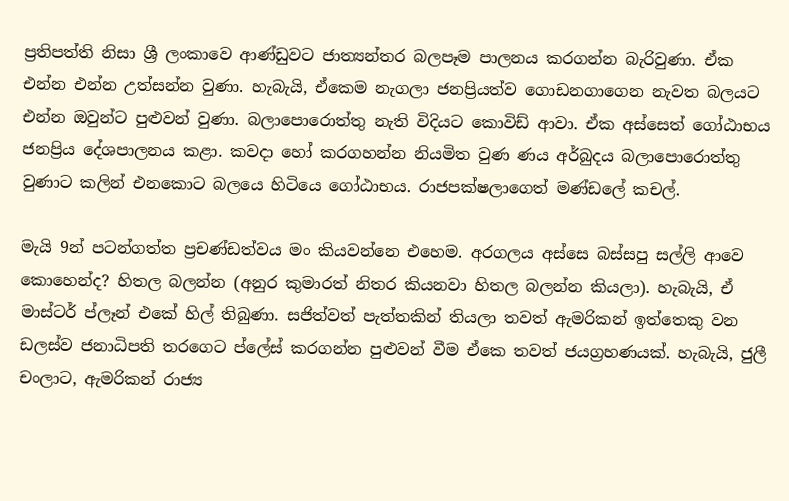ප්‍රතිපත්ති නිසා ශ්‍රී ලංකාවෙ ආණ්ඩුවට ජාත්‍යන්තර බලපෑම පාලනය කරගන්න බැරිවුණා. ඒක එන්න එන්න උත්සන්න වුණා. හැබැයි, ඒකෙම නැගලා ජනප්‍රියත්ව ගොඩනගාගෙන නැවත බලයට එන්න ඔවුන්ට පුළුවන් වුණා. බලාපොරොත්තු නැති විදියට කොවිඩ් ආවා. ඒක අස්සෙත් ගෝඨාභය ජනප්‍රිය දේශපාලනය කළා. කවදා හෝ කරගහන්න නියමිත වුණ ණය අර්බුදය බලාපොරොත්තු වුණාට කලින් එනකොට බලයෙ හිටියෙ ගෝඨාභය. රාජපක්ෂලාගෙත් මණ්ඩලේ කචල්.

මැයි 9න් පටන්ගත්ත ප්‍රචණ්ඩත්වය මං කියවන්නෙ එහෙම. අරගලය අස්සෙ බස්සපු සල්ලි ආවෙ කොහෙන්ද? හිතල බලන්න (අනුර කුමාරත් නිතර කියනවා හිතල බලන්න කියලා). හැබැයි, ඒ මාස්ටර් ප්ලෑන් එකේ හිල් තිබුණා. සජිත්වත් පැත්තකින් තියලා තවත් ඇමරිකන් ඉත්තෙකු වන ඩලස්ව ජනාධිපති තරගෙට ප්ලේස් කරගන්න පුළුවන් වීම ඒකෙ තවත් ජයග්‍රහණයක්. හැබැයි, ජුලී චංලාට, ඇමරිකන් රාජ්‍ය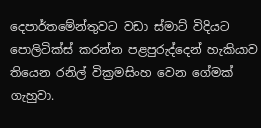දෙපාර්තමේන්තුවට වඩා ස්මාට් විදියට පොලිටික්ස් කරන්න පළපුරුද්දෙන් හැකියාව තියෙන රනිල් වික්‍රමසිංහ වෙන ගේමක් ගැහුවා.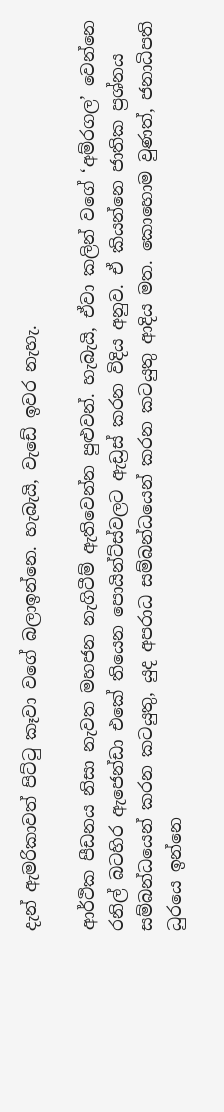දැන් ඇමරිකාවත් පිට්ටු කෑවා වගේ බලාඉන්නෙ. හැබැයි, වැඩේ ඉවර නැහැ.

ආර්ථික පීඩනය නිසා නැවත මහජන නැගිටීම් ඇතිවෙන්න පුළුවන්. හැබැයි, ඒවා කලින් වගේ ‘අම්රගල’ වෙන්නෙ රනිල් බටහිර ඇජෙන්ඩා එකේ තියෙන පොයින්ට්ස්වලට ඇඩ්‍රස් කරන විදිය අනුව. ඒ කියන්නෙ ජාතික ප්‍රශ්නය සම්බන්ධයෙන් කරන කටයුතු, යුද අපරාධ සම්බන්ධයෙන් කරන කටයුතු ආදිය මත. කොහොම වුණත්, ජනාධිපති ධුරයෙ ඉන්නෙ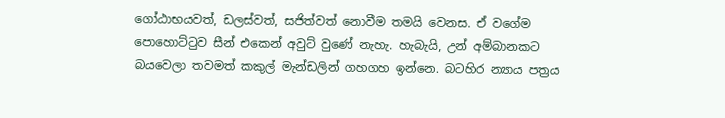ගෝඨාභයවත්, ඩලස්වත්, සජිත්වත් නොවීම තමයි වෙනස. ඒ වගේම පොහොට්ටුව සීන් එකෙන් අවුට් වුණේ නැහැ. හැබැයි, උන් අම්බානකට බයවෙලා තවමත් කකුල් මැන්ඩලින් ගහගහ ඉන්නෙ. බටහිර න්‍යාය පත්‍රය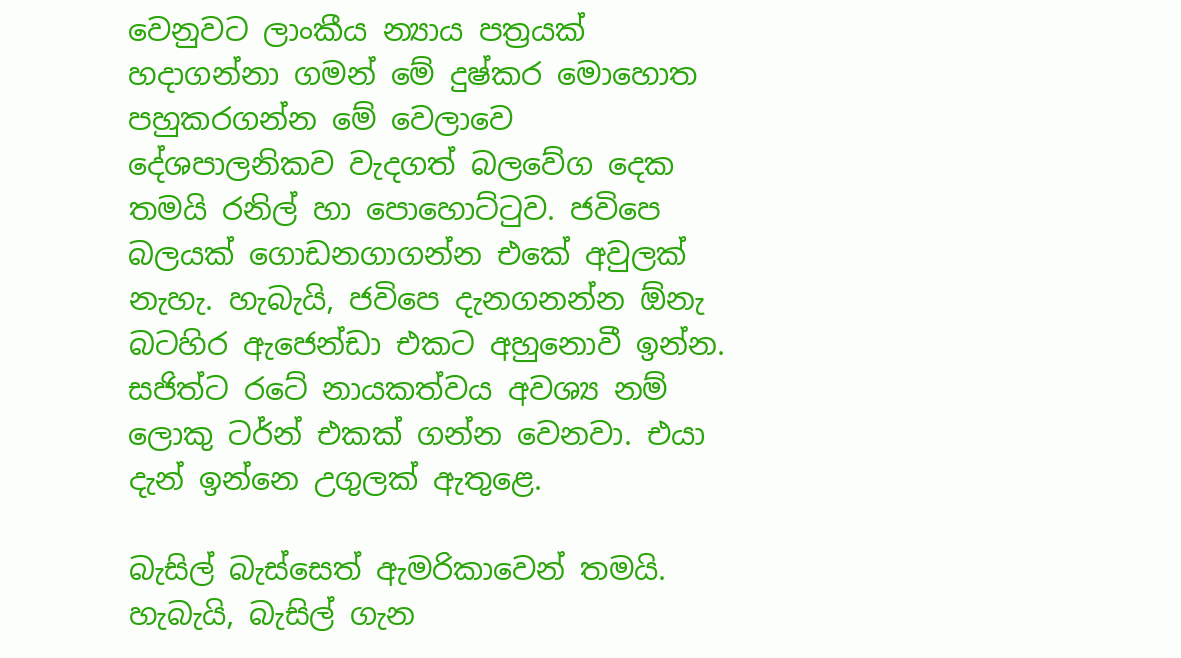වෙනුවට ලාංකීය න්‍යාය පත්‍රයක් හදාගන්නා ගමන් මේ දුෂ්කර මොහොත පහුකරගන්න මේ වෙලාවෙ දේශපාලනිකව වැදගත් බලවේග දෙක තමයි රනිල් හා පොහොට්ටුව. ජවිපෙ බලයක් ගොඩනගාගන්න එකේ අවුලක් නැහැ. හැබැයි, ජවිපෙ දැනගනන්න ඕනැ බටහිර ඇජෙන්ඩා එකට අහුනොවී ඉන්න. සජිත්ට රටේ නායකත්වය අවශ්‍ය නම් ලොකු ටර්න් එකක් ගන්න වෙනවා. එයා දැන් ඉන්නෙ උගුලක් ඇතුළෙ.

බැසිල් බැස්සෙත් ඇමරිකාවෙන් තමයි. හැබැයි, බැසිල් ගැන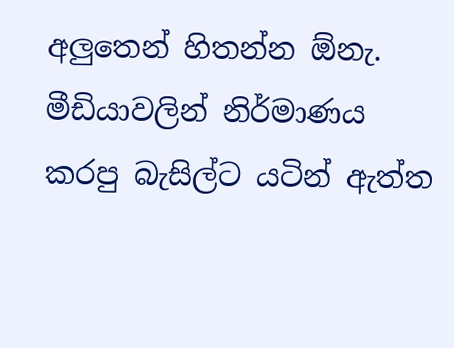අලුතෙන් හිතන්න ඕනැ. මීඩියාවලින් නිර්මාණය කරපු බැසිල්ට යටින් ඇත්ත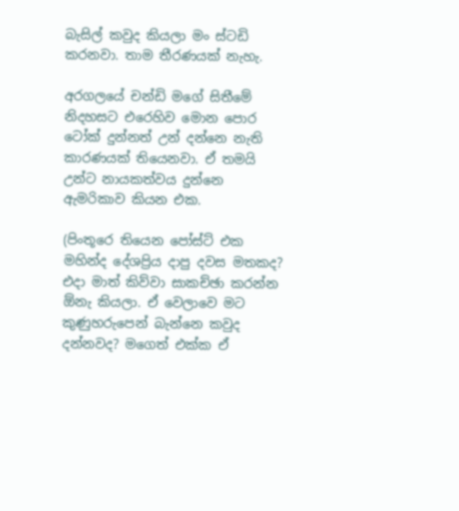බැසිල් කවුද කියලා මං ස්ටඩි කරනවා. තාම තීරණයක් නැහැ.

අරගලයේ චන්ඩි මගේ සිතීමේ නිදහසට එරෙහිව මොන පොර ටෝක් දුන්නත් උන් දන්නෙ නැති කාරණයක් තියෙනවා. ඒ තමයි උන්ට නායකත්වය දුන්නෙ ඇමරිකාව කියන එක.

(පිංතූරෙ තියෙන පෝස්ට් එක මහින්ද දේශප්‍රිය දාපු දවස මතකද? එදා මාත් කිව්වා සාකච්ඡා කරන්න ඕනැ කියලා. ඒ වෙලාවෙ මට කුණුහරුපෙන් බැන්නෙ කවුද දන්නවද? මගෙත් එක්ක ඒ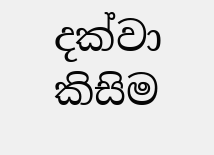දක්වා කිසිම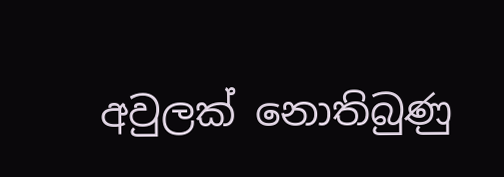අවුලක් නොතිබුණු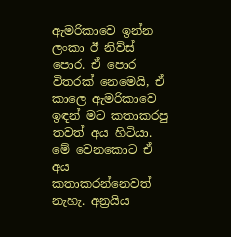ඇමරිකාවෙ ඉන්න ලංකා ඊ නිව්ස් පොර. ඒ පොර විතරක් නෙමෙයි, ඒ කාලෙ ඇමරිකාවෙ ඉඳන් මට කතාකරපු තවත් අය හිටියා. මේ වෙනකොට ඒ අය කතාකරන්නෙවත් නැහැ. අන්‍රයිය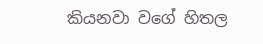කියනවා වගේ හිතල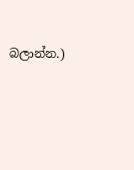බලාන්න.)